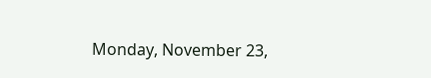Monday, November 23,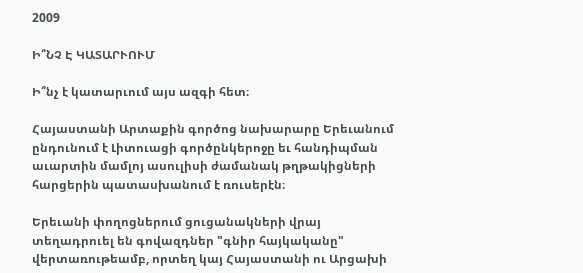2009

Ի՞ՆՉ Է ԿԱՏԱՐՒՈՒՄ

Ի՞նչ է կատարւում այս ազգի հետ։

Հայաստանի Արտաքին գործոց նախարարը Երեւանում ընդունում է Լիտուացի գործընկերոջը եւ հանդիպման աւարտին մամլոյ ասուլիսի ժամանակ թղթակիցների հարցերին պատասխանում է ռուսերէն։

Երեւանի փողոցներում ցուցանակների վրայ տեղադրուել են գովազդներ "գնիր հայկականը" վերտառութեամբ, որտեղ կայ Հայաստանի ու Արցախի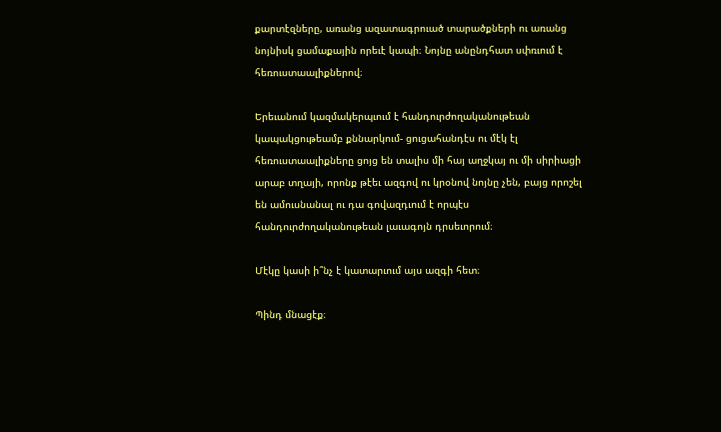քարտէզները, առանց ազատագրուած տարածքների ու առանց նոյնիսկ ցամաքային որեւէ կապի։ Նոյնը անընդհատ սփռւում է հեռուստաալիքներով։

Երեւանում կազմակերպւում է հանդուրժողականութեան կապակցութեամբ քննարկում- ցուցահանդէս ու մէկ էլ հեռուստաալիքները ցոյց են տալիս մի հայ աղջկայ ու մի սիրիացի արաբ տղայի, որոնք թէեւ ազգով ու կրօնով նոյնը չեն, բայց որոշել են ամուսնանալ ու դա գովազդւում է որպէս հանդուրժողականութեան լաւագոյն դրսեւորում։

Մէկը կասի ի՞նչ է կատարւում այս ազգի հետ։

Պինդ մնացէք։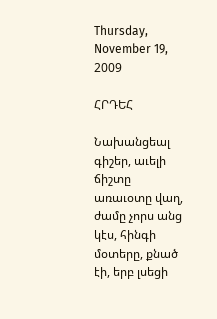Thursday, November 19, 2009

ՀՐԴԵՀ

Նախանցեալ գիշեր, աւելի ճիշտը առաւօտը վաղ, ժամը չորս անց կէս, հինգի մօտերը, քնած էի, երբ լսեցի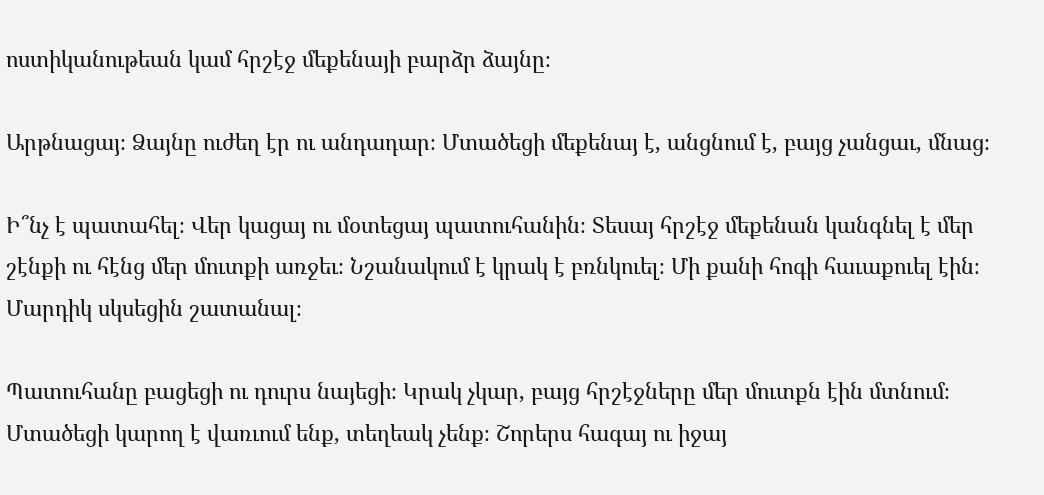ոստիկանութեան կամ հրշէջ մեքենայի բարձր ձայնը։

Արթնացայ։ Ձայնը ուժեղ էր ու անդադար։ Մտածեցի մեքենայ է, անցնում է, բայց չանցաւ, մնաց։

Ի՞նչ է պատահել։ Վեր կացայ ու մօտեցայ պատուհանին։ Տեսայ հրշէջ մեքենան կանգնել է մեր շէնքի ու հէնց մեր մուտքի առջեւ։ Նշանակում է կրակ է բռնկուել։ Մի քանի հոգի հաւաքուել էին։ Մարդիկ սկսեցին շատանալ։

Պատուհանը բացեցի ու դուրս նայեցի։ Կրակ չկար, բայց հրշէջները մեր մուտքն էին մտնում։ Մտածեցի կարող է վառւում ենք, տեղեակ չենք։ Շորերս հագայ ու իջայ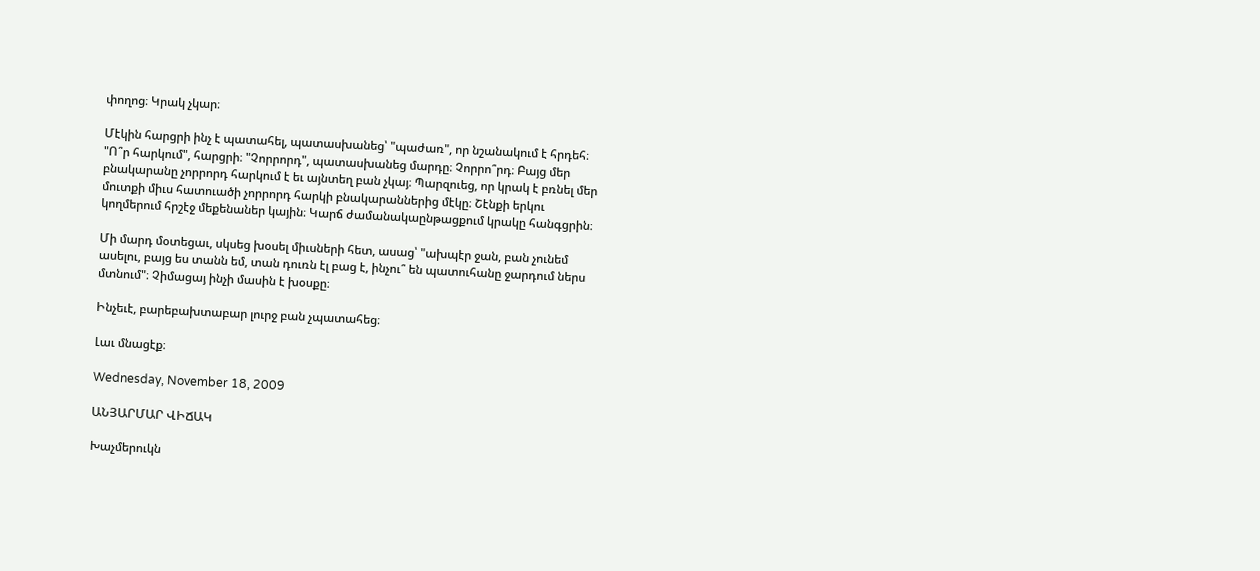փողոց։ Կրակ չկար։

Մէկին հարցրի ինչ է պատահել, պատասխանեց՝ "պաժառ", որ նշանակում է հրդեհ։ "Ո՞ր հարկում", հարցրի։ "Չորրորդ", պատասխանեց մարդը։ Չորրո՞րդ։ Բայց մեր բնակարանը չորրորդ հարկում է եւ այնտեղ բան չկայ։ Պարզուեց, որ կրակ է բռնել մեր մուտքի միւս հատուածի չորրորդ հարկի բնակարաններից մէկը։ Շէնքի երկու կողմերում հրշէջ մեքենաներ կային։ Կարճ ժամանակաընթացքում կրակը հանգցրին։

Մի մարդ մօտեցաւ, սկսեց խօսել միւսների հետ, ասաց՝ "ախպէր ջան, բան չունեմ ասելու, բայց ես տանն եմ, տան դուռն էլ բաց է, ինչու՞ են պատուհանը ջարդում ներս մտնում"։ Չիմացայ ինչի մասին է խօսքը։

Ինչեւէ, բարեբախտաբար լուրջ բան չպատահեց։

Լաւ մնացէք։

Wednesday, November 18, 2009

ԱՆՅԱՐՄԱՐ ՎԻՃԱԿ

Խաչմերուկն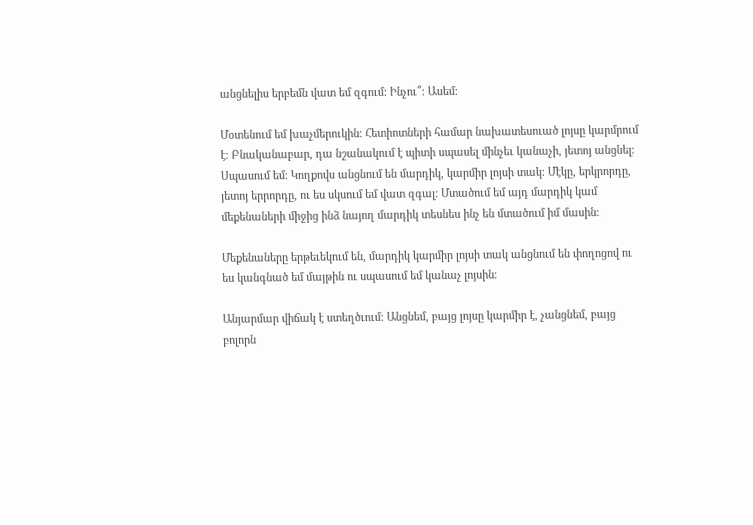անցնելիս երբեմն վատ եմ զգում։ Ինչու՞։ Ասեմ։

Մօտենում եմ խաչմերուկին։ Հետիոտների համար նախատեսուած լոյսը կարմրում է։ Բնականաբար, դա նշանակում է պիտի սպասել մինչեւ կանաչի, յետոյ անցնել։ Սպասում եմ։ Կողքովս անցնում են մարդիկ, կարմիր լոյսի տակ։ Մէկը, երկրորդը, յետոյ երրորդը, ու ես սկսում եմ վատ զգալ։ Մտածում եմ այդ մարդիկ կամ մեքենաների միջից ինձ նայող մարդիկ տեսնես ինչ են մտածում իմ մասին։

Մեքենաները երթեւեկում են, մարդիկ կարմիր լոյսի տակ անցնում են փողոցով ու ես կանգնած եմ մայթին ու սպասում եմ կանաչ լոյսին։

Անյարմար վիճակ է ստեղծւում։ Անցնեմ, բայց լոյսը կարմիր է, չանցնեմ, բայց բոլորն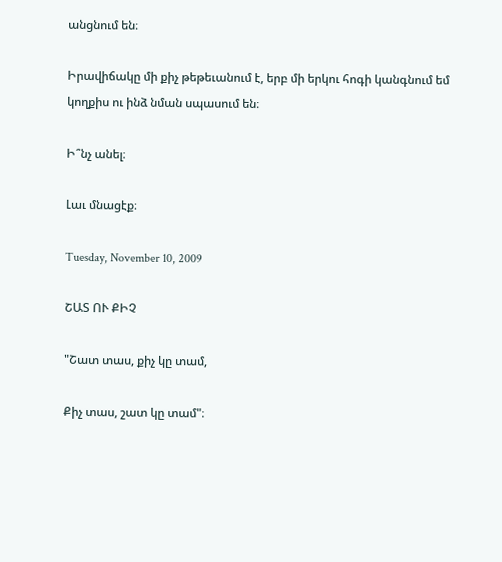անցնում են։

Իրավիճակը մի քիչ թեթեւանում է, երբ մի երկու հոգի կանգնում եմ կողքիս ու ինձ նման սպասում են։

Ի՞նչ անել։

Լաւ մնացէք։

Tuesday, November 10, 2009

ՇԱՏ ՈՒ ՔԻՉ

"Շատ տաս, քիչ կը տամ,

Քիչ տաս, շատ կը տամ"։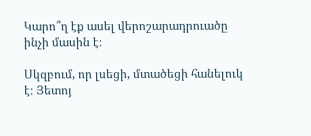Կարո՞ղ էք ասել վերոշարադրուածը ինչի մասին է։

Սկզբում, որ լսեցի, մտածեցի հանելուկ է։ Յետոյ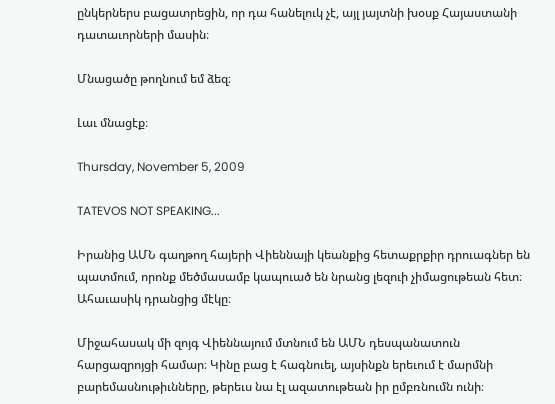ընկերներս բացատրեցին, որ դա հանելուկ չէ, այլ յայտնի խօսք Հայաստանի դատաւորների մասին։

Մնացածը թողնում եմ ձեզ։

Լաւ մնացէք։

Thursday, November 5, 2009

TATEVOS NOT SPEAKING...

Իրանից ԱՄՆ գաղթող հայերի Վիեննայի կեանքից հետաքրքիր դրուագներ են պատմում, որոնք մեծմասամբ կապուած են նրանց լեզուի չիմացութեան հետ։ Ահաւասիկ դրանցից մէկը։

Միջահասակ մի զոյգ Վիեննայում մտնում են ԱՄՆ դեսպանատուն հարցազրոյցի համար։ Կինը բաց է հագնուել, այսինքն երեւում է մարմնի բարեմասնութիւնները, թերեւս նա էլ ազատութեան իր ըմբռնումն ունի։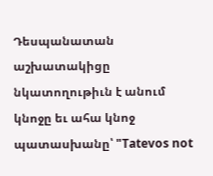Դեսպանատան աշխատակիցը նկատողութիւն է անում կնոջը եւ ահա կնոջ պատասխանը՝ "Tatevos not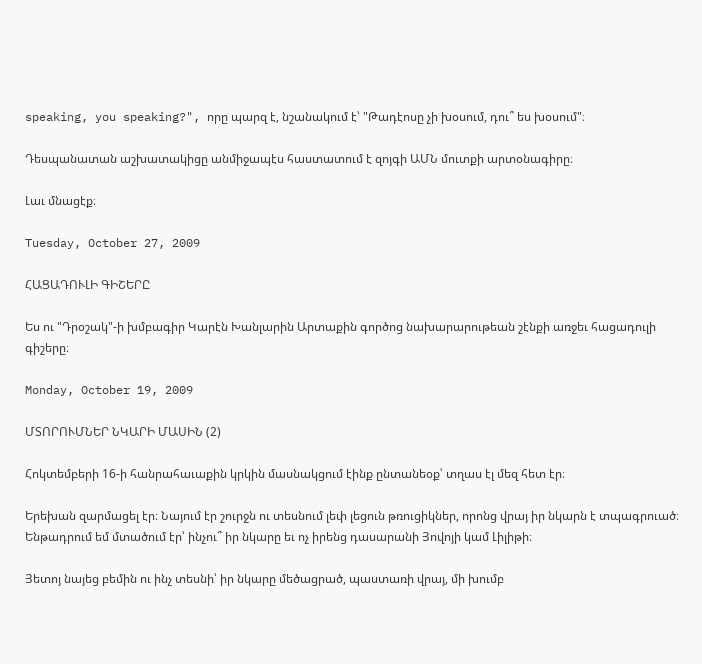speaking, you speaking?", որը պարզ է, նշանակում է՝ "Թադէոսը չի խօսում, դու՞ ես խօսում"։

Դեսպանատան աշխատակիցը անմիջապէս հաստատում է զոյգի ԱՄՆ մուտքի արտօնագիրը։

Լաւ մնացէք։

Tuesday, October 27, 2009

ՀԱՑԱԴՈՒԼԻ ԳԻՇԵՐԸ

Ես ու "Դրօշակ"-ի խմբագիր Կարէն Խանլարին Արտաքին գործոց նախարարութեան շէնքի առջեւ հացադուլի գիշերը։

Monday, October 19, 2009

ՄՏՈՐՈՒՄՆԵՐ ՆԿԱՐԻ ՄԱՍԻՆ (2)

Հոկտեմբերի 16-ի հանրահաւաքին կրկին մասնակցում էինք ընտանեօք՝ տղաս էլ մեզ հետ էր։

Երեխան զարմացել էր։ Նայում էր շուրջն ու տեսնում լեփ լեցուն թռուցիկներ, որոնց վրայ իր նկարն է տպագրուած։ Ենթադրում եմ մտածում էր՝ ինչու՞ իր նկարը եւ ոչ իրենց դասարանի Յովոյի կամ Լիլիթի։

Յետոյ նայեց բեմին ու ինչ տեսնի՝ իր նկարը մեծացրած, պաստառի վրայ, մի խումբ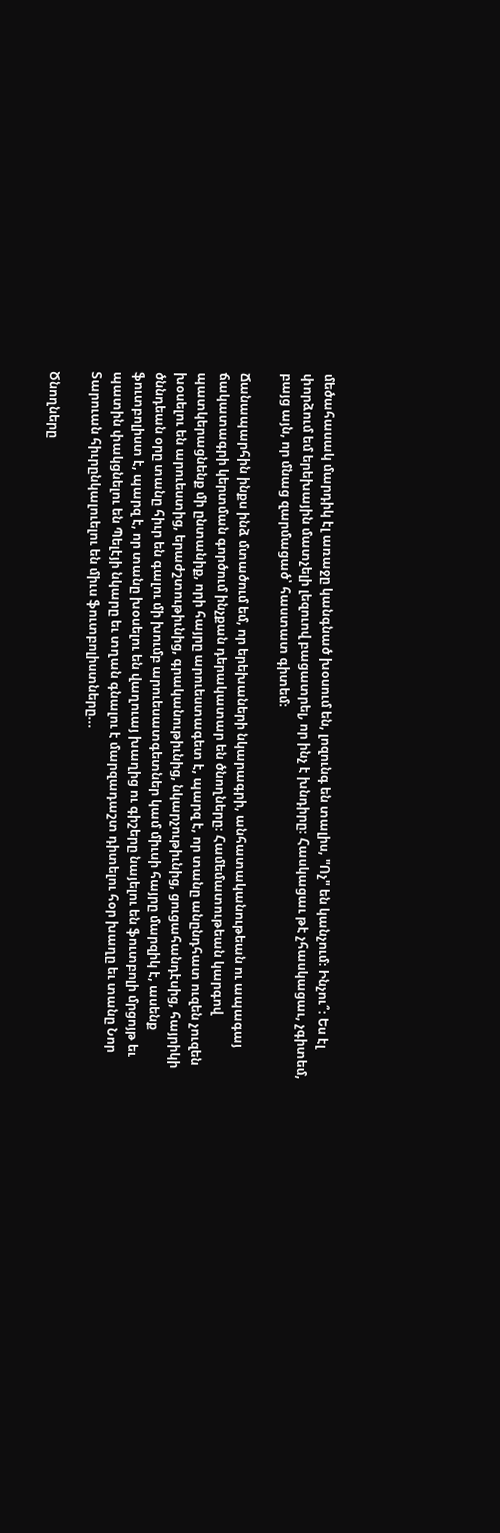մեծահասակ մարդիկ էլ առաջը կանգնած խօսում են, լոզունգ են տալիս, "Ոչ" են կանչում։ Ինչու՞։ Ես էլ փորձում եմ երեխային մատչելի լեզուով բացատրել, որ ինչ է խնդիրը։ Հասկացաւ թէ չհասկացաւ, չգիտեմ, բայց այն, որ մնաց զարմացած՝ հաստատ գիտեմ։

Ճանապարհին ինքս ինձ մտածում եմ, որ երեխաների նկարագրի, անհատականութեան ու ապագայ ճակատագրի կերտման գործում ինչքան դերակատար են ծնողները։ Համեմատութեան կարգով պատկերացնենք մի ընտանիք, որի հայրը արուեստագետ է, պարզ է, որ տանը անընդհատ ուզեն չուզեն խօսելու են արուեստից, երաժշտութիւնից, գրականութիւնից, նկարչութիւնից, ցուցահանդէսից, հայրիկի ծննդեան օրը տանը հիւր են գալու մի խումբ արուեսատգետներ կամ միւսի հայրը մարզիկ է, ասենք ֆուտբոլիստ է, պարզ է, որ տանը խօսելու են վաղուայ խաղից ու գիշերը նայելու են ֆուտբոլի մրցոյթ եւ պատին փակցնելու են Պելէյի նկարը եւ տղան գնալու է մարզադաշտ դիտելու հօր խաղը եւ տանը Նոր Տարուան հիւրընկալուելու են միւս ֆուտբոլիստները...

Ծնողները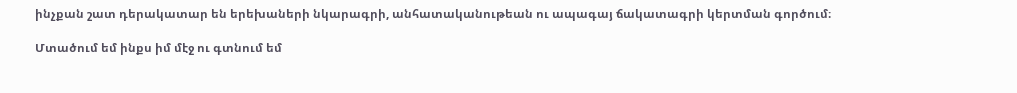ինչքան շատ դերակատար են երեխաների նկարագրի, անհատականութեան ու ապագայ ճակատագրի կերտման գործում։

Մտածում եմ ինքս իմ մէջ ու գտնում եմ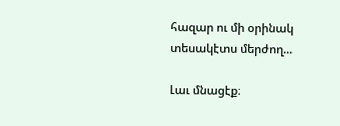հազար ու մի օրինակ տեսակէտս մերժող...

Լաւ մնացէք։